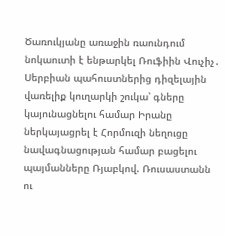Ծառուկյանը առաջին ռաունդում նոկաուտի է ենթարկել Ռուֆիին Վուչիչ․ Սերբիան պահուստներից դիզելային վառելիք կուղարկի շուկա՝ գները կայունացնելու համար Իրանը ներկայացրել է Հորմուզի նեղուցը նավագնացության համար բացելու պայմանները Ռյաբկով. Ռուսաստանն ու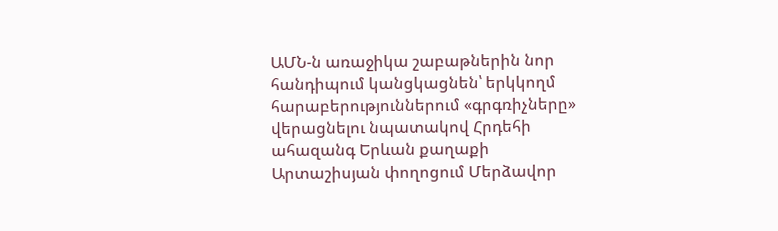ԱՄՆ-ն առաջիկա շաբաթներին նոր հանդիպում կանցկացնեն՝ երկկողմ հարաբերություններում «գրգռիչները» վերացնելու նպատակով Հրդեհի ահազանգ Երևան քաղաքի Արտաշիսյան փողոցում Մերձավոր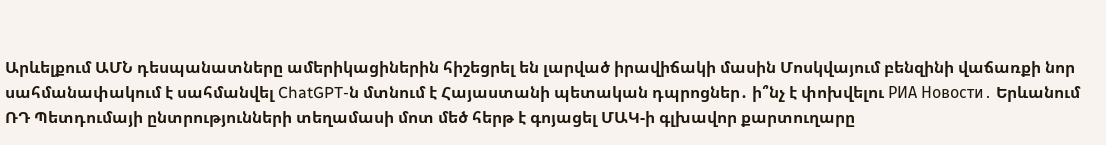Արևելքում ԱՄՆ դեսպանատները ամերիկացիներին հիշեցրել են լարված իրավիճակի մասին Մոսկվայում բենզինի վաճառքի նոր սահմանափակում է սահմանվել ChatGPT-ն մտնում է Հայաստանի պետական դպրոցներ․ ի՞նչ է փոխվելու РИА Новости․ Երևանում ՌԴ Պետդումայի ընտրությունների տեղամասի մոտ մեծ հերթ է գոյացել ՄԱԿ-ի գլխավոր քարտուղարը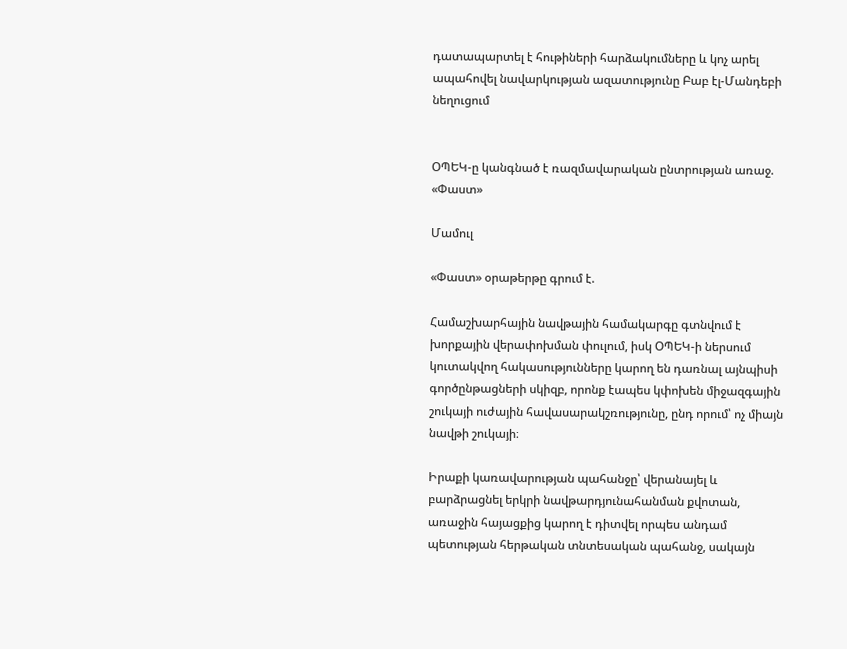դատապարտել է հութիների հարձակումները և կոչ արել ապահովել նավարկության ազատությունը Բաբ էլ-Մանդեբի նեղուցում


ՕՊԵԿ-ը կանգնած է ռազմավարական ընտրության առաջ. «Փաստ»

Մամուլ

«Փաստ» օրաթերթը գրում է.

Համաշխարհային նավթային համակարգը գտնվում է խորքային վերափոխման փուլում, իսկ ՕՊԵԿ-ի ներսում կուտակվող հակասությունները կարող են դառնալ այնպիսի գործընթացների սկիզբ, որոնք էապես կփոխեն միջազգային շուկայի ուժային հավասարակշռությունը, ընդ որում՝ ոչ միայն նավթի շուկայի։

Իրաքի կառավարության պահանջը՝ վերանայել և բարձրացնել երկրի նավթարդյունահանման քվոտան, առաջին հայացքից կարող է դիտվել որպես անդամ պետության հերթական տնտեսական պահանջ, սակայն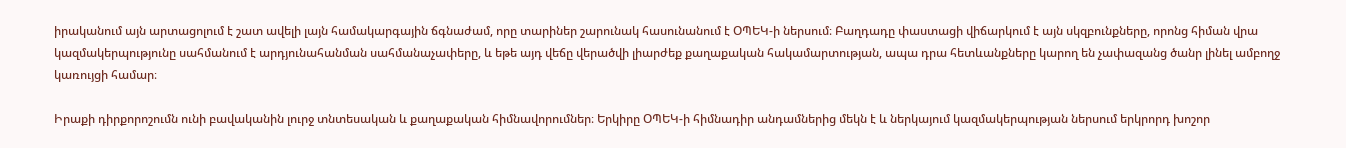իրականում այն արտացոլում է շատ ավելի լայն համակարգային ճգնաժամ, որը տարիներ շարունակ հասունանում է ՕՊԵԿ-ի ներսում։ Բաղդադը փաստացի վիճարկում է այն սկզբունքները, որոնց հիման վրա կազմակերպությունը սահմանում է արդյունահանման սահմանաչափերը, և եթե այդ վեճը վերածվի լիարժեք քաղաքական հակամարտության, ապա դրա հետևանքները կարող են չափազանց ծանր լինել ամբողջ կառույցի համար։

Իրաքի դիրքորոշումն ունի բավականին լուրջ տնտեսական և քաղաքական հիմնավորումներ։ Երկիրը ՕՊԵԿ-ի հիմնադիր անդամներից մեկն է և ներկայում կազմակերպության ներսում երկրորդ խոշոր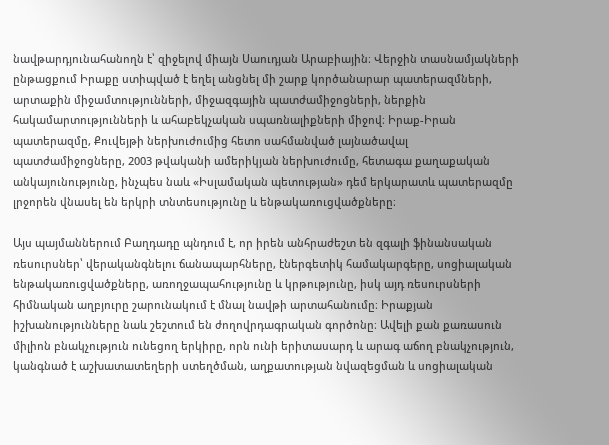նավթարդյունահանողն է՝ զիջելով միայն Սաուդյան Արաբիային։ Վերջին տասնամյակների ընթացքում Իրաքը ստիպված է եղել անցնել մի շարք կործանարար պատերազմների, արտաքին միջամտությունների, միջազգային պատժամիջոցների, ներքին հակամարտությունների և ահաբեկչական սպառնալիքների միջով։ Իրաք-Իրան պատերազմը, Քուվեյթի ներխուժումից հետո սահմանված լայնածավալ պատժամիջոցները, 2003 թվականի ամերիկյան ներխուժումը, հետագա քաղաքական անկայունությունը, ինչպես նաև «Իսլամական պետության» դեմ երկարատև պատերազմը լրջորեն վնասել են երկրի տնտեսությունը և ենթակառուցվածքները։

Այս պայմաններում Բաղդադը պնդում է, որ իրեն անհրաժեշտ են զգալի ֆինանսական ռեսուրսներ՝ վերականգնելու ճանապարհները, էներգետիկ համակարգերը, սոցիալական ենթակառուցվածքները, առողջապահությունը և կրթությունը, իսկ այդ ռեսուրսների հիմնական աղբյուրը շարունակում է մնալ նավթի արտահանումը։ Իրաքյան իշխանությունները նաև շեշտում են ժողովրդագրական գործոնը։ Ավելի քան քառասուն միլիոն բնակչություն ունեցող երկիրը, որն ունի երիտասարդ և արագ աճող բնակչություն, կանգնած է աշխատատեղերի ստեղծման, աղքատության նվազեցման և սոցիալական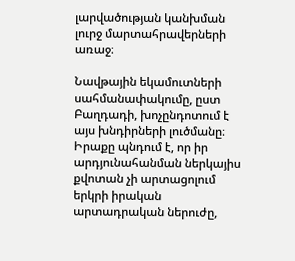լարվածության կանխման լուրջ մարտահրավերների առաջ։

Նավթային եկամուտների սահմանափակումը, ըստ Բաղդադի, խոչընդոտում է այս խնդիրների լուծմանը։ Իրաքը պնդում է, որ իր արդյունահանման ներկայիս քվոտան չի արտացոլում երկրի իրական արտադրական ներուժը,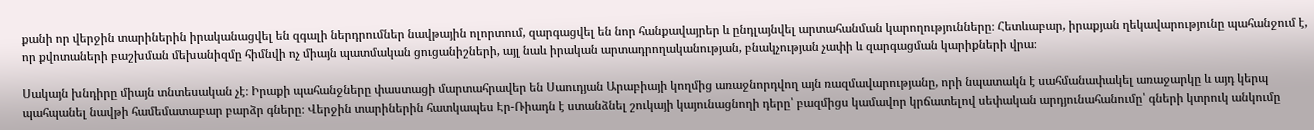քանի որ վերջին տարիներին իրականացվել են զգալի ներդրումներ նավթային ոլորտում, զարգացվել են նոր հանքավայրեր և ընդլայնվել արտահանման կարողությունները։ Հետևաբար, իրաքյան ղեկավարությունը պահանջում է, որ քվոտաների բաշխման մեխանիզմը հիմնվի ոչ միայն պատմական ցուցանիշների, այլ նաև իրական արտադրողականության, բնակչության չափի և զարգացման կարիքների վրա։

Սակայն խնդիրը միայն տնտեսական չէ։ Իրաքի պահանջները փաստացի մարտահրավեր են Սաուդյան Արաբիայի կողմից առաջնորդվող այն ռազմավարությանը, որի նպատակն է սահմանափակել առաջարկը և այդ կերպ պահպանել նավթի համեմատաբար բարձր գները։ Վերջին տարիներին հատկապես Էր-Ռիադն է ստանձնել շուկայի կայունացնողի դերը՝ բազմիցս կամավոր կրճատելով սեփական արդյունահանումը՝ գների կտրուկ անկումը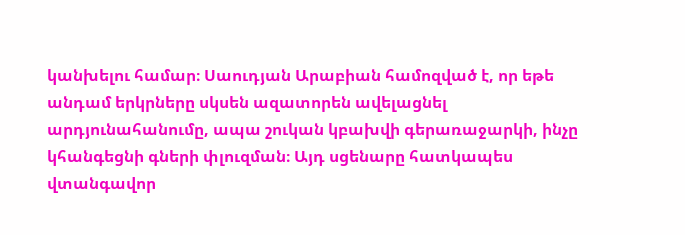կանխելու համար։ Սաուդյան Արաբիան համոզված է, որ եթե անդամ երկրները սկսեն ազատորեն ավելացնել արդյունահանումը, ապա շուկան կբախվի գերառաջարկի, ինչը կհանգեցնի գների փլուզման։ Այդ սցենարը հատկապես վտանգավոր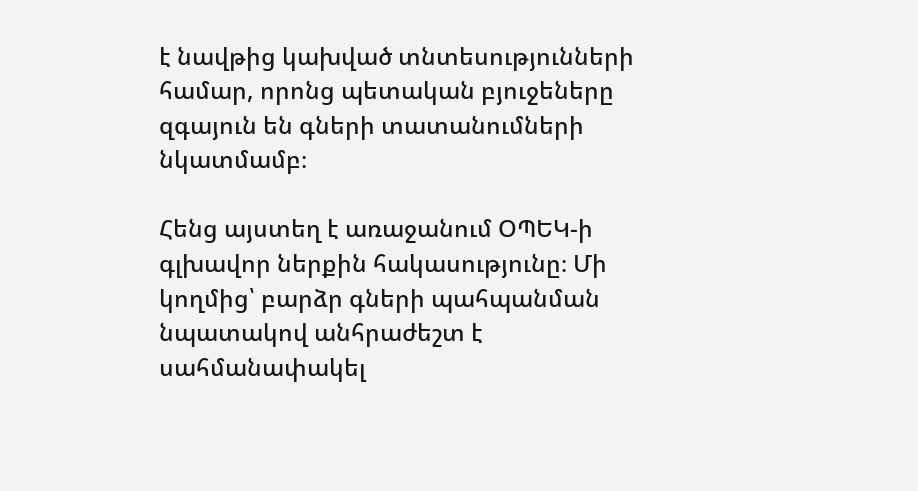է նավթից կախված տնտեսությունների համար, որոնց պետական բյուջեները զգայուն են գների տատանումների նկատմամբ։

Հենց այստեղ է առաջանում ՕՊԵԿ-ի գլխավոր ներքին հակասությունը։ Մի կողմից՝ բարձր գների պահպանման նպատակով անհրաժեշտ է սահմանափակել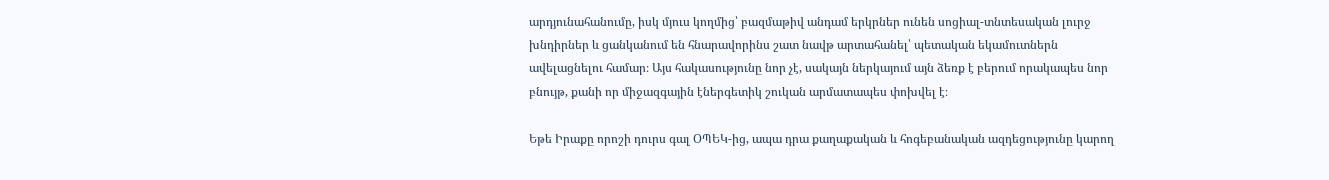արդյունահանումը, իսկ մյուս կողմից՝ բազմաթիվ անդամ երկրներ ունեն սոցիալ-տնտեսական լուրջ խնդիրներ և ցանկանում են հնարավորինս շատ նավթ արտահանել՝ պետական եկամուտներն ավելացնելու համար։ Այս հակասությունը նոր չէ, սակայն ներկայում այն ձեռք է բերում որակապես նոր բնույթ, քանի որ միջազգային էներգետիկ շուկան արմատապես փոխվել է։

Եթե Իրաքը որոշի դուրս գալ ՕՊԵԿ-ից, ապա դրա քաղաքական և հոգեբանական ազդեցությունը կարող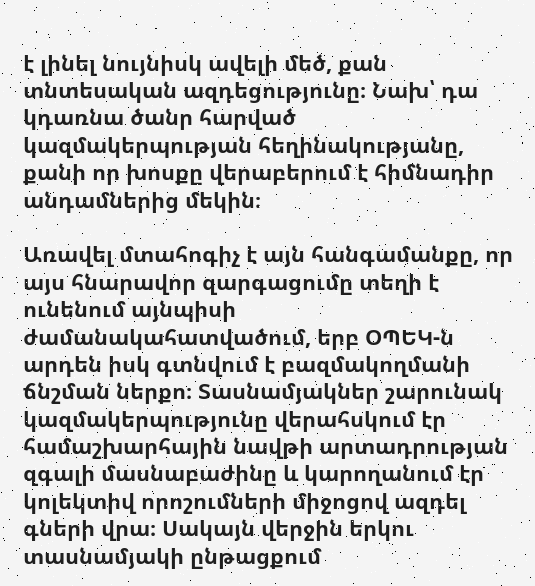է լինել նույնիսկ ավելի մեծ, քան տնտեսական ազդեցությունը։ Նախ՝ դա կդառնա ծանր հարված կազմակերպության հեղինակությանը, քանի որ խոսքը վերաբերում է հիմնադիր անդամներից մեկին։

Առավել մտահոգիչ է այն հանգամանքը, որ այս հնարավոր զարգացումը տեղի է ունենում այնպիսի ժամանակահատվածում, երբ ՕՊԵԿ-ն արդեն իսկ գտնվում է բազմակողմանի ճնշման ներքո։ Տասնամյակներ շարունակ կազմակերպությունը վերահսկում էր համաշխարհային նավթի արտադրության զգալի մասնաբաժինը և կարողանում էր կոլեկտիվ որոշումների միջոցով ազդել գների վրա։ Սակայն վերջին երկու տասնամյակի ընթացքում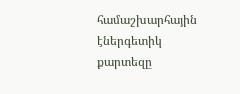համաշխարհային էներգետիկ քարտեզը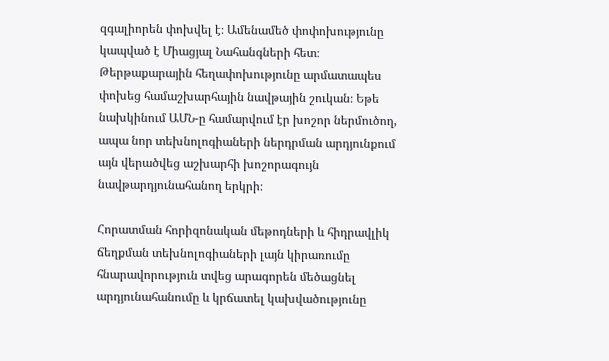զգալիորեն փոխվել է։ Ամենամեծ փոփոխությունը կապված է Միացյալ Նահանգների հետ։ Թերթաքարային հեղափոխությունը արմատապես փոխեց համաշխարհային նավթային շուկան։ Եթե նախկինում ԱՄՆ-ը համարվում էր խոշոր ներմուծող, ապա նոր տեխնոլոգիաների ներդրման արդյունքում այն վերածվեց աշխարհի խոշորագույն նավթարդյունահանող երկրի։

Հորատման հորիզոնական մեթոդների և հիդրավլիկ ճեղքման տեխնոլոգիաների լայն կիրառումը հնարավորություն տվեց արագորեն մեծացնել արդյունահանումը և կրճատել կախվածությունը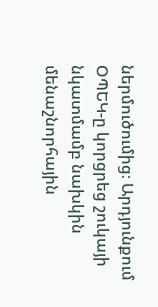ներմուծումից։ Արդյունքում ՕՊԵԿ-ը կորցրեց շուկայի նկատմամբ նախկին մենաշնորհային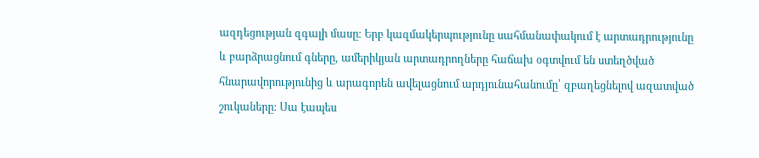ազդեցության զգալի մասը։ Երբ կազմակերպությունը սահմանափակում է արտադրությունը և բարձրացնում գները, ամերիկյան արտադրողները հաճախ օգտվում են ստեղծված հնարավորությունից և արագորեն ավելացնում արդյունահանումը՝ զբաղեցնելով ազատված շուկաները։ Սա էապես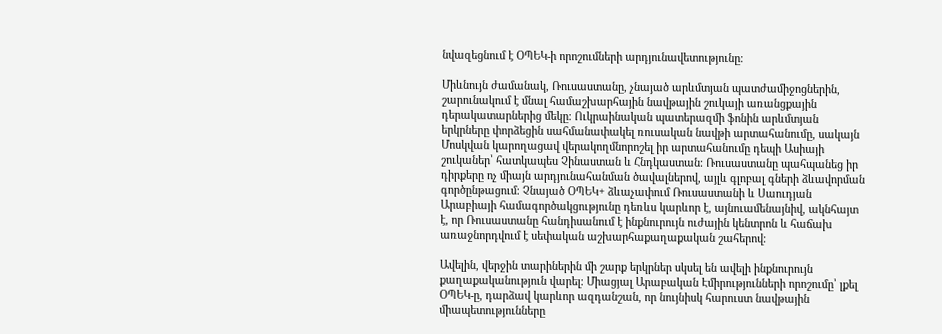նվազեցնում է ՕՊԵԿ-ի որոշումների արդյունավետությունը։

Միևնույն ժամանակ, Ռուսաստանը, չնայած արևմտյան պատժամիջոցներին, շարունակում է մնալ համաշխարհային նավթային շուկայի առանցքային դերակատարներից մեկը։ Ուկրաինական պատերազմի ֆոնին արևմտյան երկրները փորձեցին սահմանափակել ռուսական նավթի արտահանումը, սակայն Մոսկվան կարողացավ վերակողմնորոշել իր արտահանումը դեպի Ասիայի շուկաներ՝ հատկապես Չինաստան և Հնդկաստան։ Ռուսաստանը պահպանեց իր դիրքերը ոչ միայն արդյունահանման ծավալներով, այլև գլոբալ գների ձևավորման գործընթացում։ Չնայած ՕՊԵԿ+ ձևաչափում Ռուսաստանի և Սաուդյան Արաբիայի համագործակցությունը դեռևս կարևոր է, այնուամենայնիվ, ակնհայտ է, որ Ռուսաստանը հանդիսանում է ինքնուրույն ուժային կենտրոն և հաճախ առաջնորդվում է սեփական աշխարհաքաղաքական շահերով։

Ավելին, վերջին տարիներին մի շարք երկրներ սկսել են ավելի ինքնուրույն քաղաքականություն վարել։ Միացյալ Արաբական Էմիրությունների որոշումը՝ լքել ՕՊԵԿ-ը, դարձավ կարևոր ազդանշան, որ նույնիսկ հարուստ նավթային միապետությունները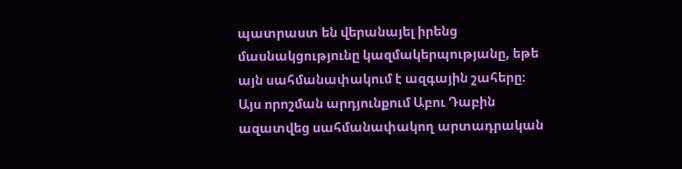պատրաստ են վերանայել իրենց մասնակցությունը կազմակերպությանը, եթե այն սահմանափակում է ազգային շահերը։ Այս որոշման արդյունքում Աբու Դաբին ազատվեց սահմանափակող արտադրական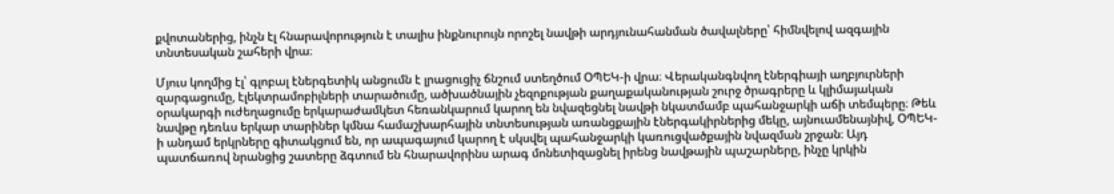քվոտաներից, ինչն էլ հնարավորություն է տալիս ինքնուրույն որոշել նավթի արդյունահանման ծավալները՝ հիմնվելով ազգային տնտեսական շահերի վրա։

Մյուս կողմից էլ՝ գլոբալ էներգետիկ անցումն է լրացուցիչ ճնշում ստեղծում ՕՊԵԿ-ի վրա։ Վերականգնվող էներգիայի աղբյուրների զարգացումը, էլեկտրամոբիլների տարածումը, ածխածնային չեզոքության քաղաքականության շուրջ ծրագրերը և կլիմայական օրակարգի ուժեղացումը երկարաժամկետ հեռանկարում կարող են նվազեցնել նավթի նկատմամբ պահանջարկի աճի տեմպերը։ Թեև նավթը դեռևս երկար տարիներ կմնա համաշխարհային տնտեսության առանցքային էներգակիրներից մեկը, այնուամենայնիվ, ՕՊԵԿ-ի անդամ երկրները գիտակցում են, որ ապագայում կարող է սկսվել պահանջարկի կառուցվածքային նվազման շրջան։ Այդ պատճառով նրանցից շատերը ձգտում են հնարավորինս արագ մոնետիզացնել իրենց նավթային պաշարները, ինչը կրկին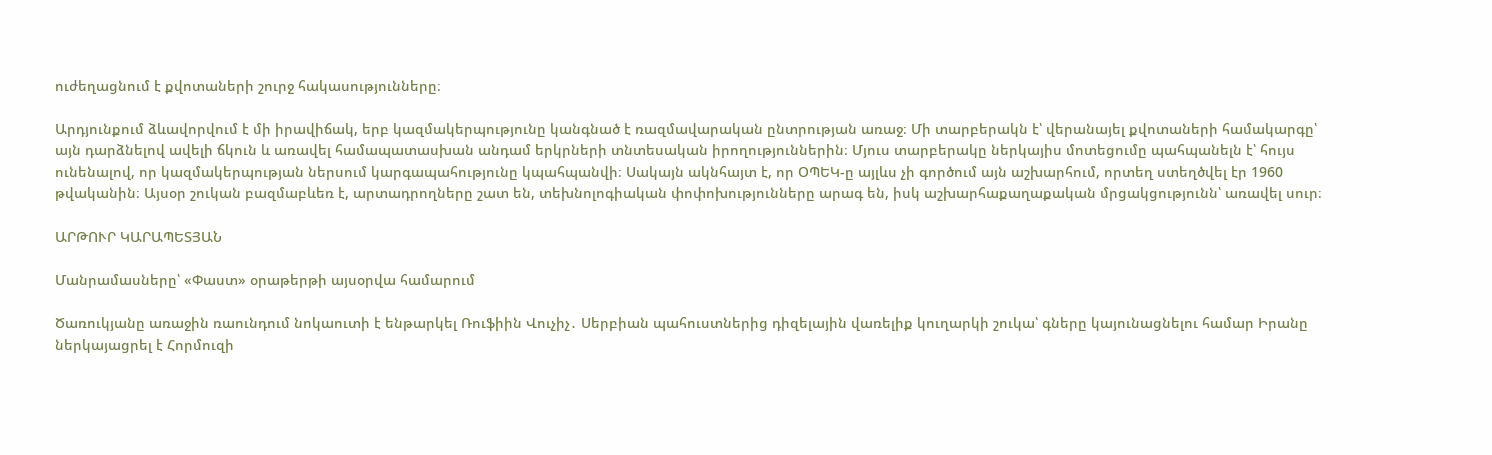ուժեղացնում է քվոտաների շուրջ հակասությունները։

Արդյունքում ձևավորվում է մի իրավիճակ, երբ կազմակերպությունը կանգնած է ռազմավարական ընտրության առաջ։ Մի տարբերակն է՝ վերանայել քվոտաների համակարգը՝ այն դարձնելով ավելի ճկուն և առավել համապատասխան անդամ երկրների տնտեսական իրողություններին։ Մյուս տարբերակը ներկայիս մոտեցումը պահպանելն է՝ հույս ունենալով, որ կազմակերպության ներսում կարգապահությունը կպահպանվի։ Սակայն ակնհայտ է, որ ՕՊԵԿ-ը այլևս չի գործում այն աշխարհում, որտեղ ստեղծվել էր 1960 թվականին։ Այսօր շուկան բազմաբևեռ է, արտադրողները շատ են, տեխնոլոգիական փոփոխությունները արագ են, իսկ աշխարհաքաղաքական մրցակցությունն՝ առավել սուր։

ԱՐԹՈՒՐ ԿԱՐԱՊԵՏՅԱՆ

Մանրամասները՝ «Փաստ» օրաթերթի այսօրվա համարում

Ծառուկյանը առաջին ռաունդում նոկաուտի է ենթարկել Ռուֆիին Վուչիչ․ Սերբիան պահուստներից դիզելային վառելիք կուղարկի շուկա՝ գները կայունացնելու համար Իրանը ներկայացրել է Հորմուզի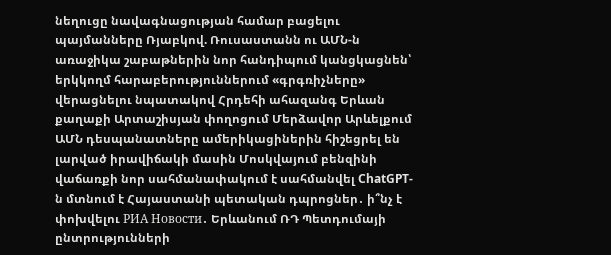նեղուցը նավագնացության համար բացելու պայմանները Ռյաբկով. Ռուսաստանն ու ԱՄՆ-ն առաջիկա շաբաթներին նոր հանդիպում կանցկացնեն՝ երկկողմ հարաբերություններում «գրգռիչները» վերացնելու նպատակով Հրդեհի ահազանգ Երևան քաղաքի Արտաշիսյան փողոցում Մերձավոր Արևելքում ԱՄՆ դեսպանատները ամերիկացիներին հիշեցրել են լարված իրավիճակի մասին Մոսկվայում բենզինի վաճառքի նոր սահմանափակում է սահմանվել ChatGPT-ն մտնում է Հայաստանի պետական դպրոցներ․ ի՞նչ է փոխվելու РИА Новости․ Երևանում ՌԴ Պետդումայի ընտրությունների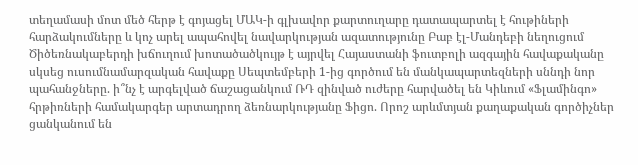տեղամասի մոտ մեծ հերթ է գոյացել ՄԱԿ-ի գլխավոր քարտուղարը դատապարտել է հութիների հարձակումները և կոչ արել ապահովել նավարկության ազատությունը Բաբ էլ-Մանդեբի նեղուցում Ծիծեռնակաբերդի խճուղում խոտածածկույթ է այրվել Հայաստանի ֆուտբոլի ազգային հավաքականը սկսեց ուսումնամարզական հավաքը Սեպտեմբերի 1-ից գործում են մանկապարտեզների սննդի նոր պահանջները. ի՞նչ է արգելված ճաշացանկում ՌԴ զինված ուժերը հարվածել են Կիևում «Ֆլամինգո» հրթիռների համակարգեր արտադրող ձեռնարկությանը Ֆիցո. Որոշ արևմտյան քաղաքական գործիչներ ցանկանում են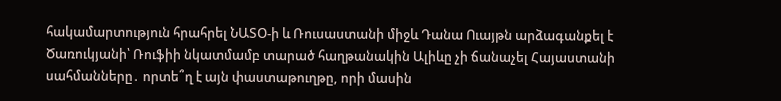հակամարտություն հրահրել ՆԱՏՕ-ի և Ռուսաստանի միջև Դանա Ուայթն արձագանքել է Ծառուկյանի՝ Ռուֆիի նկատմամբ տարած հաղթանակին Ալիևը չի ճանաչել Հայաստանի սահմանները․ որտե՞ղ է այն փաստաթուղթը, որի մասին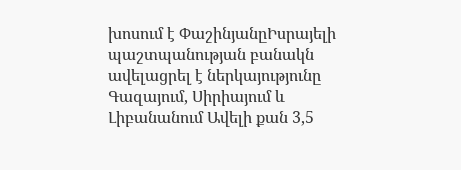խոսում է ՓաշինյանըԻսրայելի պաշտպանության բանակն ավելացրել է ներկայությունը Գազայում, Սիրիայում և Լիբանանում Ավելի քան 3,5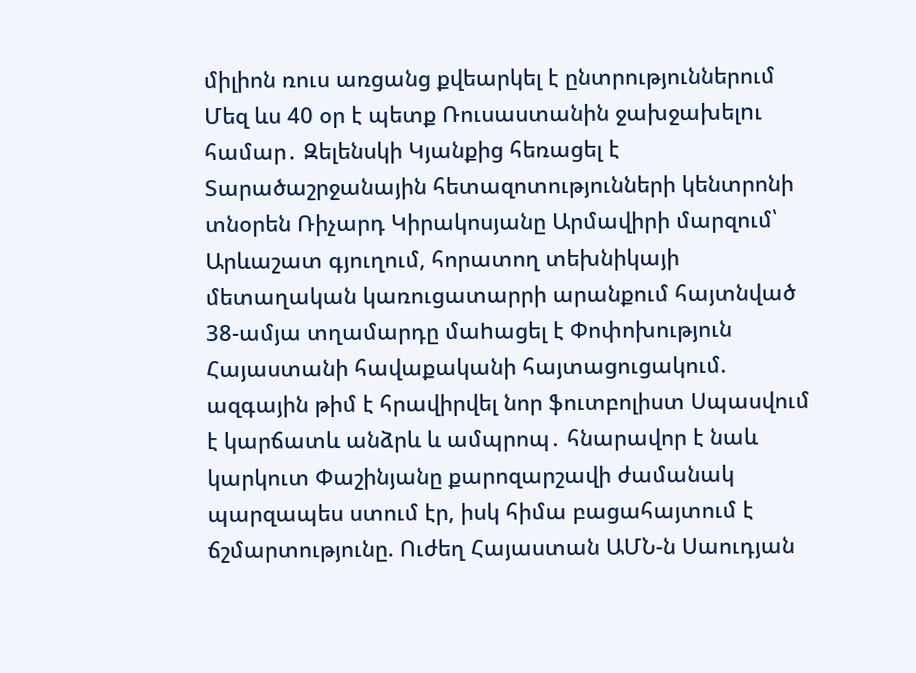միլիոն ռուս առցանց քվեարկել է ընտրություններում Մեզ ևս 40 օր է պետք Ռուսաստանին ջախջախելnւ համար․ Զելենսկի Կյանքից հեռացել է Տարածաշրջանային հետազոտությունների կենտրոնի տնօրեն Ռիչարդ Կիրակոսյանը Արմավիրի մարզում՝ Արևաշատ գյուղում, հորատող տեխնիկայի մետաղական կառուցատարրի արանքում հայտնված 38-ամյա տղամարդը մաhացել է Փոփոխություն Հայաստանի հավաքականի հայտացուցակում. ազգային թիմ է հրավիրվել նոր ֆուտբոլիստ Սպասվում է կարճատև անձրև և ամպրոպ․ հնարավոր է նաև կարկուտ Փաշինյանը քարոզարշավի ժամանակ պարզապես ստում էր, իսկ հիմա բացահայտում է ճշմարտությունը. Ուժեղ Հայաստան ԱՄՆ-ն Սաուդյան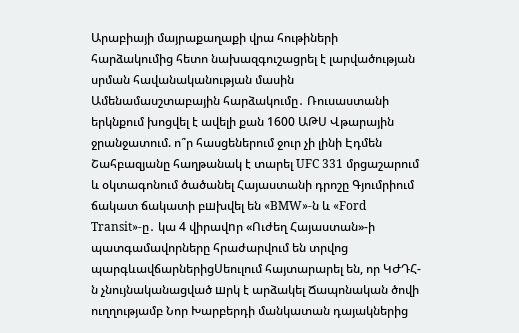Արաբիայի մայրաքաղաքի վրա հութիների հարձակումից հետո նախազգուշացրել է լարվածության սրման հավանականության մասին Ամենամասշտաբային հարձակումը․ Ռուսաստանի երկնքում խոցվել է ավելի քան 1600 ԱԹՍ Վթարային ջրանջատում. ո՞ր հասցեներում ջուր չի լինի Էդմեն Շահբազյանը հաղթանակ է տարել UFC 331 մրցաշարում և օկտագոնում ծածանել Հայաստանի դրոշը Գյումրիում ճակատ ճակատի բшխվել են «BMW»-ն և «Ford Transit»-ը․ կա 4 վիրավnր «Ուժեղ Հայաստան»-ի պատգամավորները հրաժարվում են տրվոց պարգևավճարներիցՍեուլում հայտարարել են, որ ԿԺԴՀ-ն չնույնականացված шրկ է արձակել Ճապոնական ծովի ուղղությամբ Նոր Խարբերդի մանկատան դայակներից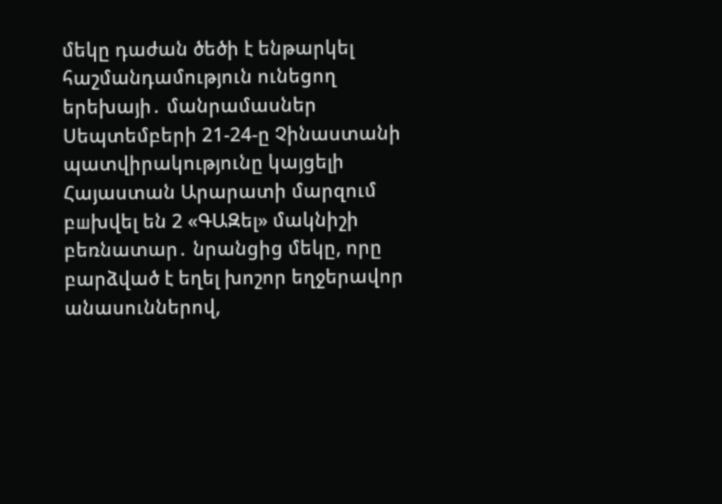մեկը դաժան ծեծի է ենթարկել հաշմանդամություն ունեցող երեխայի․ մանրամասներ Սեպտեմբերի 21-24-ը Չինաստանի պատվիրակությունը կայցելի Հայաստան Արարատի մարզում բшխվել են 2 «ԳԱԶել» մակնիշի բեռնատար․ նրանցից մեկը, որը բարձված է եղել խոշոր եղջերավոր անասուններով,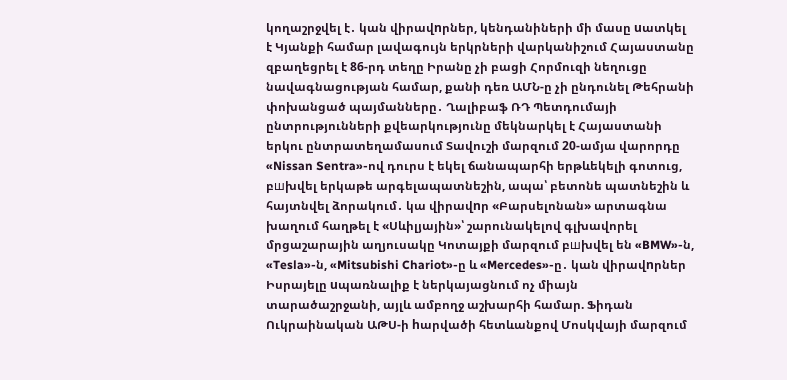կողաշրջվել է․ կան վիրավnրներ, կենդանիների մի մասը uատկել է Կյանքի համար լավագույն երկրների վարկանիշում Հայաստանը զբաղեցրել է 86-րդ տեղը Իրանը չի բացի Հորմուզի նեղուցը նավագնացության համար, քանի դեռ ԱՄՆ-ը չի ընդունել Թեհրանի փոխանցած պայմանները․ Ղալիբաֆ ՌԴ Պետդումայի ընտրությունների քվեարկությունը մեկնարկել է Հայաստանի երկու ընտրատեղամասում Տավուշի մարզում 20-ամյա վարորդը «Nissan Sentra»-ով դուրս է եկել ճանապարհի երթևեկելի գոտուց, բшխվել երկաթե արգելապատնեշին, ապա՝ բետոնե պատնեշին և հայտնվել ձորակում․ կա վիրավnր «Բարսելոնան» արտագնա խաղում հաղթել է «Սևիլյային»՝ շարունակելով գլխավորել մրցաշարային աղյուսակը Կոտայքի մարզում բшխվել են «BMW»-ն, «Tesla»-ն, «Mitsubishi Chariot»-ը և «Mercedes»-ը․ կան վիրավnրներ Իսրայելը uպառնալիք է ներկայացնում ոչ միայն տարածաշրջանի, այլև ամբողջ աշխարհի համար. Ֆիդան Ուկրաինական ԱԹՍ-ի hարվածի հետևանքով Մոսկվայի մարզում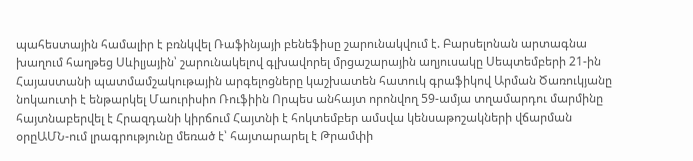պահեստային համալիր է բռնկվել Ռաֆինյայի բենեֆիսը շարունակվում է. Բարսելոնան արտագնա խաղում հաղթեց Սևիլյային՝ շարունակելով գլխավորել մրցաշարային աղյուսակը Սեպտեմբերի 21-ին Հայաստանի պատմամշակութային արգելոցները կաշխատեն հատուկ գրաֆիկով Արման Ծառուկյանը նոկաուտի է ենթարկել Մաուրիսիո Ռուֆիին Որպես անհայտ որոնվող 59-ամյա տղամարդու մարմինը հայտնաբերվել է Հրազդանի կիրճում Հայտնի է հոկտեմբեր ամսվա կենսաթոշակների վճարման օրըԱՄՆ-ում լրագրությունը մեռած է՝ հայտարարել է Թրամփի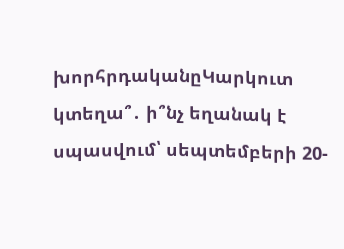խորհրդականըԿարկուտ կտեղա՞․ ի՞նչ եղանակ է սպասվում՝ սեպտեմբերի 20-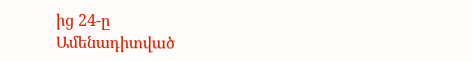ից 24-ը
Ամենադիտված